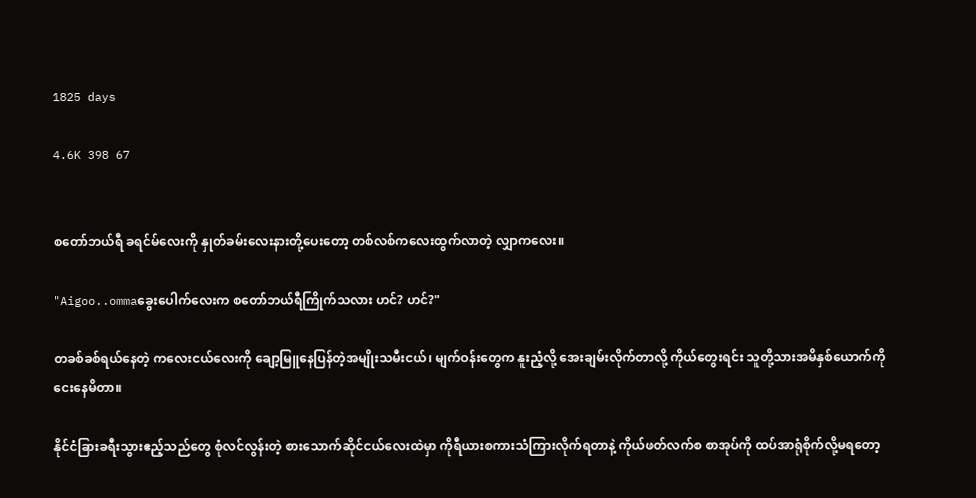1825 days

4.6K 398 67


စတော်ဘယ်ရီ ခရင်မ်လေးကို နှုတ်ခမ်းလေးနားတို့ပေးတော့ တစ်လစ်ကလေးထွက်လာတဲ့ လျှာကလေး။

"Aigoo..ommaခွေးပေါက်လေးက စတော်ဘယ်ရီကြိုက်သလား ဟင်? ဟင်?"

တခစ်ခစ်ရယ်နေတဲ့ ကလေးငယ်လေးကို ချော့မြူနေပြန်တဲ့အမျိုးသမီးငယ်၊ မျက်ဝန်းတွေက နူးညံ့လို့ အေးချမ်းလိုက်တာလို့ ကိုယ်တွေးရင်း သူတို့သားအမိနှစ်ယောက်ကို ငေးနေမိတာ။

နိုင်ငံခြားခရီးသွားဧည့်သည်တွေ စုံလင်လွန်းတဲ့ စားသောက်ဆိုင်ငယ်လေးထဲမှာ ကိုရီယားစကားသံကြားလိုက်ရတာနဲ့ ကိုယ်ဖတ်လက်စ စာအုပ်ကို ထပ်အာရုံစိုက်လို့မရတော့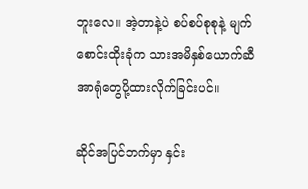ဘူးလေ။ အဲ့တာနဲ့ပဲ စပ်စပ်စုစုနဲ့ မျက်စောင်းထိုးခုံက သားအမိနှစ်ယောက်ဆီ အာရုံတွေပို့ထားလိုက်ခြင်းပင်။

ဆိုင်အပြင်ဘက်မှာ နှင်း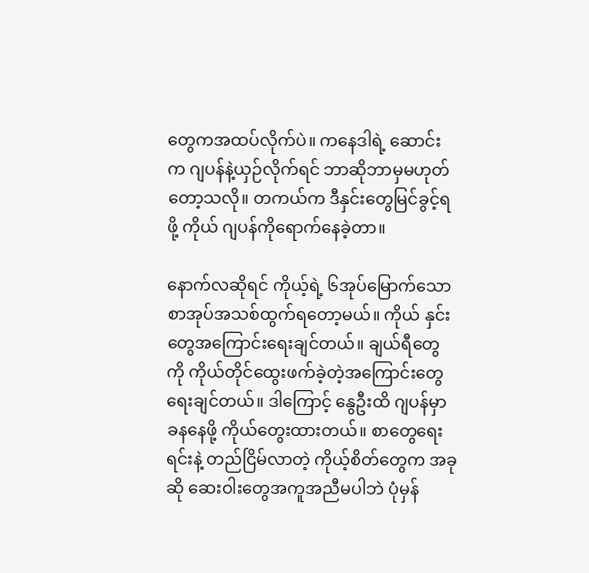တွေကအထပ်လိုက်ပဲ။ ကနေဒါရဲ့ ဆောင်းက ဂျပန်နဲ့ယှဉ်လိုက်ရင် ဘာဆိုဘာမှမဟုတ်တော့သလို။ တကယ်က ဒီနှင်းတွေမြင်ခွင့်ရဖို့ ကိုယ် ဂျပန်ကိုရောက်နေခဲ့တာ။

နောက်လဆိုရင် ကိုယ့်ရဲ့ ၆အုပ်မြောက်သော စာအုပ်အသစ်ထွက်ရတော့မယ်။ ကိုယ် နှင်းတွေအကြောင်းရေးချင်တယ်။ ချယ်ရီတွေကို ကိုယ်တိုင်ထွေးဖက်ခဲ့တဲ့အကြောင်းတွေ ရေးချင်တယ်။ ဒါကြောင့် နွေဦးထိ ဂျပန်မှာ ခနနေဖို့ ကိုယ်တွေးထားတယ်။ စာတွေရေးရင်းနဲ့ တည်ငြိမ်လာတဲ့ ကိုယ့်စိတ်တွေက အခုဆို ဆေးဝါးတွေအကူအညီမပါဘဲ ပုံမှန်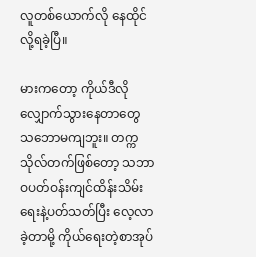လူတစ်ယောက်လို နေထိုင်လို့ရခဲ့ပြီ။

မားကတော့ ကိုယ်ဒီလို လျှောက်သွားနေတာတွေ သဘောမကျဘူး။ တက္ကသိုလ်တက်ဖြစ်တော့ သဘာဝပတ်ဝန်းကျင်ထိန်းသိမ်းရေးနဲ့ပတ်သတ်ပြီး လေ့လာခဲ့တာမို့ ကိုယ်ရေးတဲ့စာအုပ်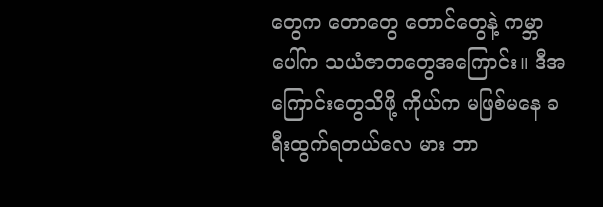တွေက တောတွေ တောင်တွေနဲ့ ကမ္ဘာပေါ်က သယံဇာတတွေအကြောင်း။ ဒီအကြောင်းတွေသိဖို့ ကိုယ်က မဖြစ်မနေ ခရီးထွက်ရတယ်လေ မား ဘာ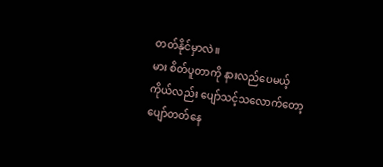တတ်နိုင်မှာလဲ။
မား စိတ်ပူတာကို နားလည်ပေမယ့် ကိုယ်လည်း ပျော်သင့်သလောက်တော့ ပျော်တတ်နေ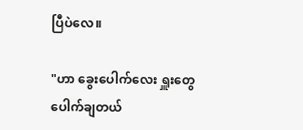ပြီပဲလေ။

"ဟာ ခွေးပေါက်လေး ရှူးတွေပေါက်ချတယ်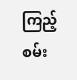ကြည့်စမ်း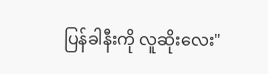ပြန်ခါနီးကို လူဆိုးလေး"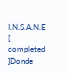I.N.S.A.N.E [ completed ]Donde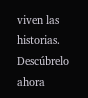viven las historias. Descúbrelo ahora